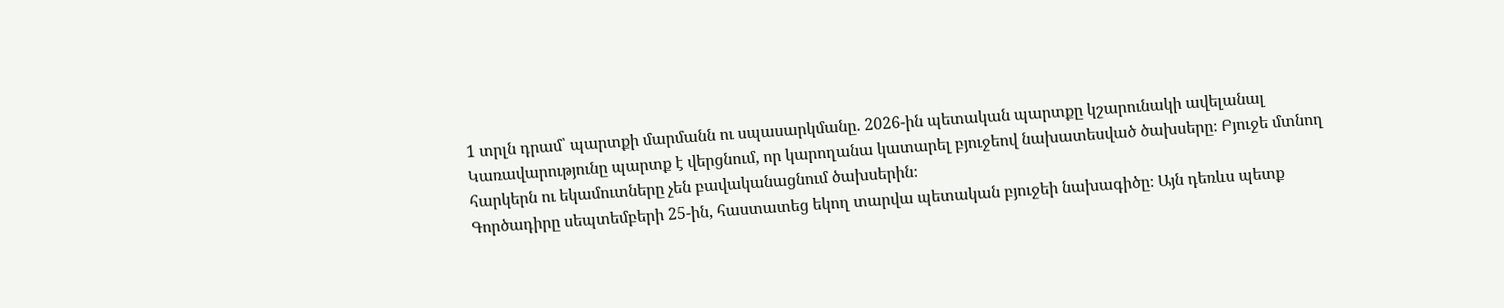1 տրլն դրամ՝ պարտքի մարմանն ու սպասարկմանը. 2026-ին պետական պարտքը կշարունակի ավելանալ
Կառավարությունը պարտք է վերցնում, որ կարողանա կատարել բյուջեով նախատեսված ծախսերը։ Բյուջե մտնող հարկերն ու եկամուտները չեն բավականացնում ծախսերին։
Գործադիրը սեպտեմբերի 25-ին, հաստատեց եկող տարվա պետական բյուջեի նախագիծը։ Այն դեռևս պետք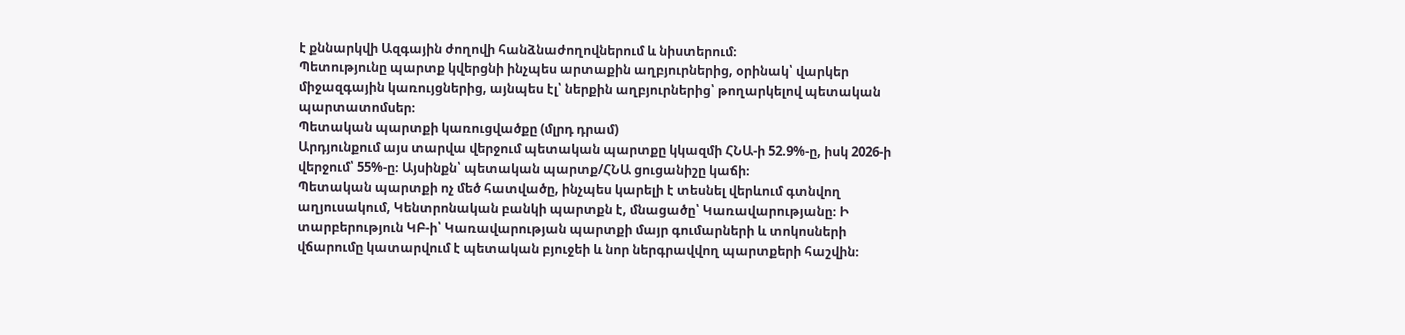է քննարկվի Ազգային ժողովի հանձնաժողովներում և նիստերում։
Պետությունը պարտք կվերցնի ինչպես արտաքին աղբյուրներից, օրինակ՝ վարկեր միջազգային կառույցներից, այնպես էլ՝ ներքին աղբյուրներից՝ թողարկելով պետական պարտատոմսեր։
Պետական պարտքի կառուցվածքը (մլրդ դրամ)
Արդյունքում այս տարվա վերջում պետական պարտքը կկազմի ՀՆԱ-ի 52.9%-ը, իսկ 2026-ի վերջում՝ 55%-ը։ Այսինքն՝ պետական պարտք/ՀՆԱ ցուցանիշը կաճի։
Պետական պարտքի ոչ մեծ հատվածը, ինչպես կարելի է տեսնել վերևում գտնվող աղյուսակում, Կենտրոնական բանկի պարտքն է, մնացածը՝ Կառավարությանը։ Ի տարբերություն ԿԲ-ի՝ Կառավարության պարտքի մայր գումարների և տոկոսների վճարումը կատարվում է պետական բյուջեի և նոր ներգրավվող պարտքերի հաշվին։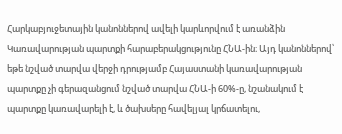Հարկաբյուջետային կանոններով ավելի կարևորվում է առանձին Կառավարության պարտքի հարաբերակցությունը ՀՆԱ-ին։ Այդ կանոններով՝ եթե նշված տարվա վերջի դրությամբ Հայաստանի կառավարության պարտքը չի գերազանցում նշված տարվա ՀՆԱ-ի 60%-ը, նշանակում է պարտքը կառավարելի է, և ծախսերը հավելյալ կրճատելու,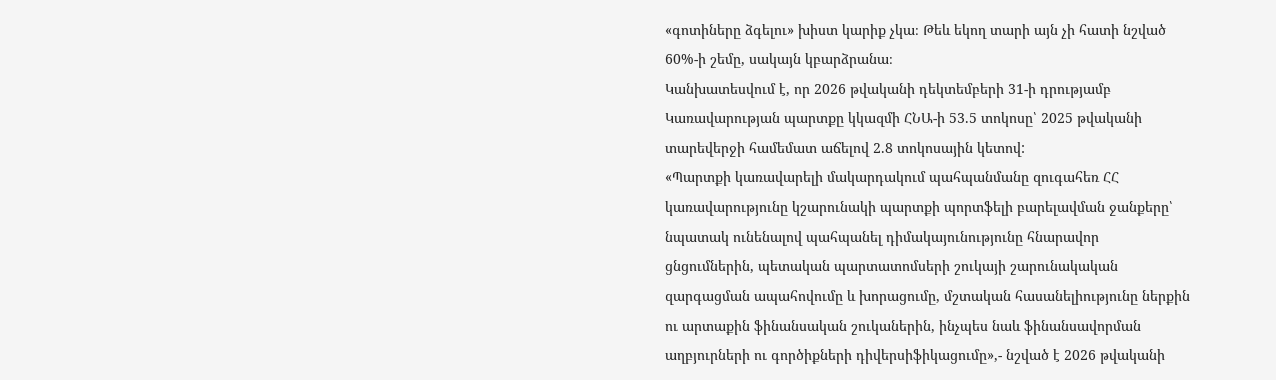«գոտիները ձգելու» խիստ կարիք չկա։ Թեև եկող տարի այն չի հատի նշված 60%-ի շեմը, սակայն կբարձրանա։
Կանխատեսվում է, որ 2026 թվականի դեկտեմբերի 31-ի դրությամբ Կառավարության պարտքը կկազմի ՀՆԱ-ի 53.5 տոկոսը՝ 2025 թվականի տարեվերջի համեմատ աճելով 2.8 տոկոսային կետով:
«Պարտքի կառավարելի մակարդակում պահպանմանը զուգահեռ ՀՀ կառավարությունը կշարունակի պարտքի պորտֆելի բարելավման ջանքերը՝ նպատակ ունենալով պահպանել դիմակայունությունը հնարավոր ցնցումներին, պետական պարտատոմսերի շուկայի շարունակական զարգացման ապահովումը և խորացումը, մշտական հասանելիությունը ներքին ու արտաքին ֆինանսական շուկաներին, ինչպես նաև ֆինանսավորման աղբյուրների ու գործիքների դիվերսիֆիկացումը»,- նշված է 2026 թվականի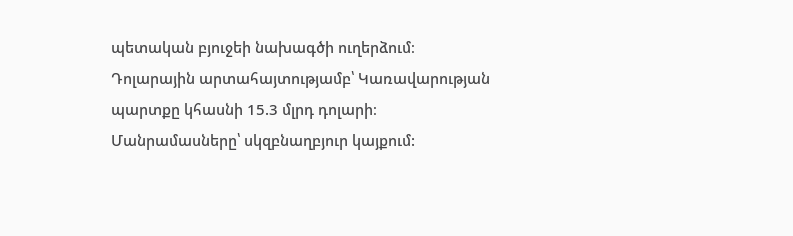պետական բյուջեի նախագծի ուղերձում։
Դոլարային արտահայտությամբ՝ Կառավարության պարտքը կհասնի 15.3 մլրդ դոլարի։
Մանրամասները՝ սկզբնաղբյուր կայքում: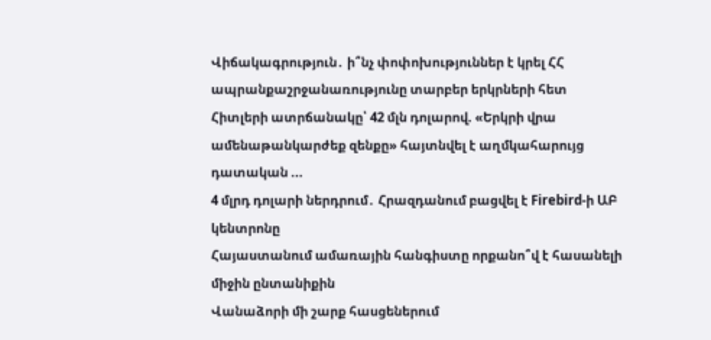Վիճակագրություն․ ի՞նչ փոփոխություններ է կրել ՀՀ ապրանքաշրջանառությունը տարբեր երկրների հետ
Հիտլերի ատրճանակը՝ 42 մլն դոլարով. «Երկրի վրա ամենաթանկարժեք զենքը» հայտնվել է աղմկահարույց դատական ...
4 մլրդ դոլարի ներդրում․ Հրազդանում բացվել է Firebird-ի ԱԲ կենտրոնը
Հայաստանում ամառային հանգիստը որքանո՞վ է հասանելի միջին ընտանիքին
Վանաձորի մի շարք հասցեներում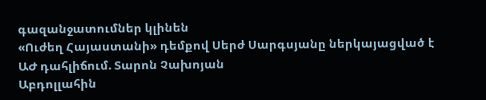գազանջատումներ կլինեն
«Ուժեղ Հայաստանի» դեմքով Սերժ Սարգսյանը ներկայացված է ԱԺ դահլիճում. Տարոն Չախոյան
Աբդոլլահին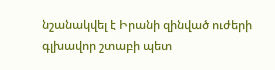նշանակվել է Իրանի զինված ուժերի գլխավոր շտաբի պետ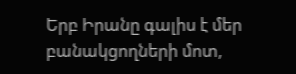Երբ Իրանը գալիս է մեր բանակցողների մոտ,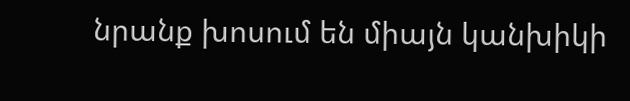նրանք խոսում են միայն կանխիկի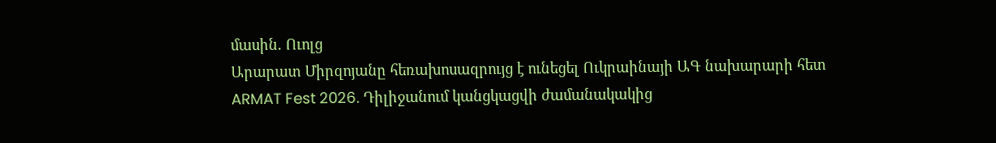մասին. Ուոլց
Արարատ Միրզոյանը հեռախոսազրույց է ունեցել Ուկրաինայի ԱԳ նախարարի հետ
ARMAT Fest 2026. Դիլիջանում կանցկացվի ժամանակակից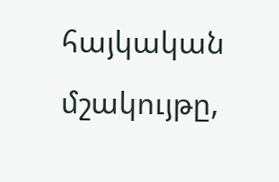հայկական մշակույթը,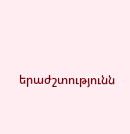երաժշտությունն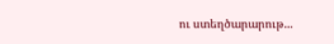ու ստեղծարարութ...